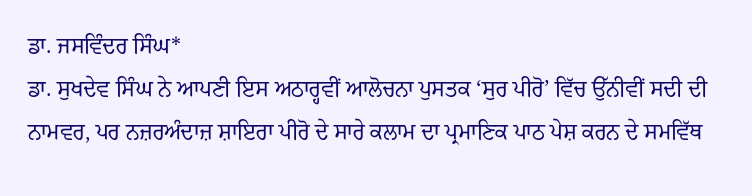ਡਾ. ਜਸਵਿੰਦਰ ਸਿੰਘ*
ਡਾ. ਸੁਖਦੇਵ ਸਿੰਘ ਨੇ ਆਪਣੀ ਇਸ ਅਠਾਰ੍ਹਵੀਂ ਆਲੋਚਨਾ ਪੁਸਤਕ ‘ਸੁਰ ਪੀਰੋ’ ਵਿੱਚ ਉੱਨੀਵੀਂ ਸਦੀ ਦੀ ਨਾਮਵਰ, ਪਰ ਨਜ਼ਰਅੰਦਾਜ਼ ਸ਼ਾਇਰਾ ਪੀਰੋ ਦੇ ਸਾਰੇ ਕਲਾਮ ਦਾ ਪ੍ਰਮਾਣਿਕ ਪਾਠ ਪੇਸ਼ ਕਰਨ ਦੇ ਸਮਵਿੱਥ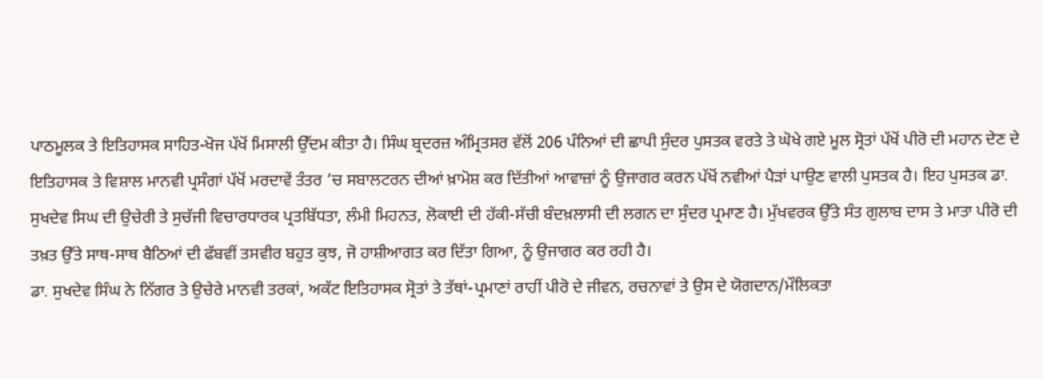ਪਾਠਮੂਲਕ ਤੇ ਇਤਿਹਾਸਕ ਸਾਹਿਤ-ਖੋਜ ਪੱਖੋਂ ਮਿਸਾਲੀ ਉੱਦਮ ਕੀਤਾ ਹੈ। ਸਿੰਘ ਬ੍ਰਦਰਜ਼ ਅੰਮ੍ਰਿਤਸਰ ਵੱਲੋਂ 206 ਪੰਨਿਆਂ ਦੀ ਛਾਪੀ ਸੁੰਦਰ ਪੁਸਤਕ ਵਰਤੇ ਤੇ ਘੋਖੇ ਗਏ ਮੂਲ ਸ੍ਰੋਤਾਂ ਪੱਖੋਂ ਪੀਰੋ ਦੀ ਮਹਾਨ ਦੇਣ ਦੇ ਇਤਿਹਾਸਕ ਤੇ ਵਿਸ਼ਾਲ ਮਾਨਵੀ ਪ੍ਰਸੰਗਾਂ ਪੱਖੋਂ ਮਰਦਾਵੇਂ ਤੰਤਰ ’ਚ ਸਬਾਲਟਰਨ ਦੀਆਂ ਖ਼ਾਮੋਸ਼ ਕਰ ਦਿੱਤੀਆਂ ਆਵਾਜ਼ਾਂ ਨੂੰ ਉਜਾਗਰ ਕਰਨ ਪੱਖੋਂ ਨਵੀਆਂ ਪੈੜਾਂ ਪਾਉਣ ਵਾਲੀ ਪੁਸਤਕ ਹੈ। ਇਹ ਪੁਸਤਕ ਡਾ. ਸੁਖਦੇਵ ਸਿਘ ਦੀ ਉਚੇਰੀ ਤੇ ਸੁਚੱਜੀ ਵਿਚਾਰਧਾਰਕ ਪ੍ਰਤਬਿੱਧਤਾ, ਲੰਮੀ ਮਿਹਨਤ, ਲੋਕਾਈ ਦੀ ਹੱਕੀ-ਸੱਚੀ ਬੰਦਖ਼ਲਾਸੀ ਦੀ ਲਗਨ ਦਾ ਸੁੰਦਰ ਪ੍ਰਮਾਣ ਹੈ। ਮੁੱਖਵਰਕ ਉੱਤੇ ਸੰਤ ਗੁਲਾਬ ਦਾਸ ਤੇ ਮਾਤਾ ਪੀਰੋ ਦੀ ਤਖ਼ਤ ਉੱਤੇ ਸਾਥ-ਸਾਥ ਬੈਠਿਆਂ ਦੀ ਫੱਬਵੀਂ ਤਸਵੀਰ ਬਹੁਤ ਕੁਝ, ਜੋ ਹਾਸ਼ੀਆਗਤ ਕਰ ਦਿੱਤਾ ਗਿਆ, ਨੂੰ ਉਜਾਗਰ ਕਰ ਰਹੀ ਹੈ।
ਡਾ. ਸੁਖਦੇਵ ਸਿੰਘ ਨੇ ਨਿੱਗਰ ਤੇ ਉਚੇਰੇ ਮਾਨਵੀ ਤਰਕਾਂ, ਅਕੱਟ ਇਤਿਹਾਸਕ ਸ੍ਰੋਤਾਂ ਤੇ ਤੱਥਾਂ-ਪ੍ਰਮਾਣਾਂ ਰਾਹੀਂ ਪੀਰੋ ਦੇ ਜੀਵਨ, ਰਚਨਾਵਾਂ ਤੇ ਉਸ ਦੇ ਯੋਗਦਾਨ/ਮੌਲਿਕਤਾ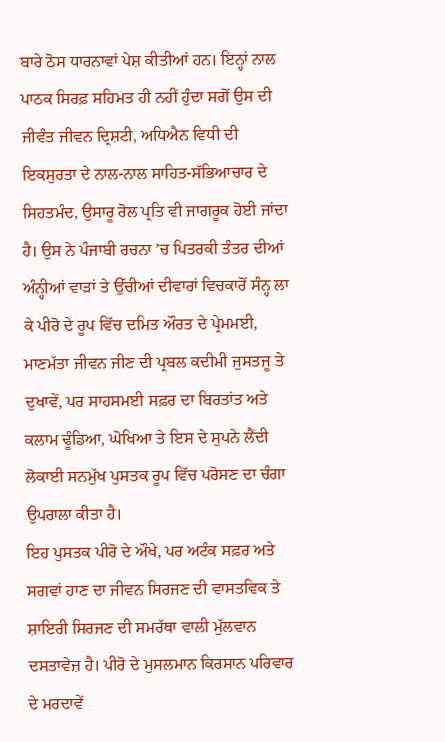ਬਾਰੇ ਠੋਸ ਧਾਰਨਾਵਾਂ ਪੇਸ਼ ਕੀਤੀਆਂ ਹਨ। ਇਨ੍ਹਾਂ ਨਾਲ ਪਾਠਕ ਸਿਰਫ਼ ਸਹਿਮਤ ਹੀ ਨਹੀਂ ਹੁੰਦਾ ਸਗੋਂ ਉਸ ਦੀ ਜੀਵੰਤ ਜੀਵਨ ਦ੍ਰਿਸ਼ਟੀ, ਅਧਿਐਨ ਵਿਧੀ ਦੀ ਇਕਸੁਰਤਾ ਦੇ ਨਾਲ-ਨਾਲ ਸਾਹਿਤ-ਸੱਭਿਆਚਾਰ ਦੇ ਸਿਹਤਮੰਦ, ਉਸਾਰੂ ਰੋਲ ਪ੍ਰਤਿ ਵੀ ਜਾਗਰੂਕ ਹੋਈ ਜਾਂਦਾ ਹੈ। ਉਸ ਨੇ ਪੰਜਾਬੀ ਰਚਨਾ ’ਚ ਪਿਤਰਕੀ ਤੰਤਰ ਦੀਆਂ ਅੰਨ੍ਹੀਆਂ ਵਾੜਾਂ ਤੇ ਉੱਚੀਆਂ ਦੀਵਾਰਾਂ ਵਿਚਕਾਰੋਂ ਸੰਨ੍ਹ ਲਾ ਕੇ ਪੀਰੋ ਦੇ ਰੂਪ ਵਿੱਚ ਦਮਿਤ ਔਰਤ ਦੇ ਪ੍ਰੇਮਮਈ, ਮਾਣਮੱਤਾ ਜੀਵਨ ਜੀਣ ਦੀ ਪ੍ਰਬਲ ਕਦੀਮੀ ਜੁਸਤਜੂ ਤੇ ਦੁਖਾਵੇਂ, ਪਰ ਸਾਹਸਮਈ ਸਫ਼ਰ ਦਾ ਬਿਰਤਾਂਤ ਅਤੇ ਕਲਾਮ ਢੂੰਡਿਆ, ਘੋਖਿਆ ਤੇ ਇਸ ਦੇ ਸੁਪਨੇ ਲੈਂਦੀ ਲੋਕਾਈ ਸਨਮੁੱਖ ਪੁਸਤਕ ਰੂਪ ਵਿੱਚ ਪਰੋਸਣ ਦਾ ਚੰਗਾ ਉਪਰਾਲਾ ਕੀਤਾ ਹੈ।
ਇਹ ਪੁਸਤਕ ਪੀਰੋ ਦੇ ਔਖੇ, ਪਰ ਅਟੰਕ ਸਫ਼ਰ ਅਤੇ ਸਗਵਾਂ ਹਾਣ ਦਾ ਜੀਵਨ ਸਿਰਜਣ ਦੀ ਵਾਸਤਵਿਕ ਤੇ ਸ਼ਾਇਰੀ ਸਿਰਜਣ ਦੀ ਸਮਰੱਥਾ ਵਾਲੀ ਮੁੱਲਵਾਨ ਦਸਤਾਵੇਜ਼ ਹੈ। ਪੀਰੋ ਦੇ ਮੁਸਲਮਾਨ ਕਿਰਸਾਨ ਪਰਿਵਾਰ ਦੇ ਮਰਦਾਵੇਂ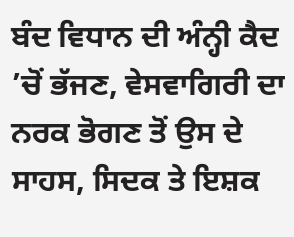ਬੰਦ ਵਿਧਾਨ ਦੀ ਅੰਨ੍ਹੀ ਕੈਦ ’ਚੋਂ ਭੱਜਣ, ਵੇਸਵਾਗਿਰੀ ਦਾ ਨਰਕ ਭੋਗਣ ਤੋਂ ਉਸ ਦੇ ਸਾਹਸ, ਸਿਦਕ ਤੇ ਇਸ਼ਕ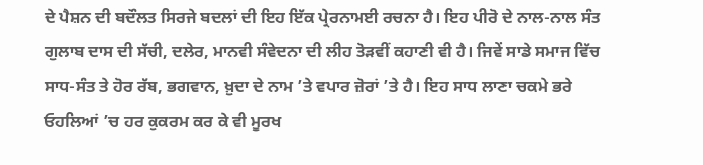ਦੇ ਪੈਸ਼ਨ ਦੀ ਬਦੌਲਤ ਸਿਰਜੇ ਬਦਲਾਂ ਦੀ ਇਹ ਇੱਕ ਪ੍ਰੇਰਨਾਮਈ ਰਚਨਾ ਹੈ। ਇਹ ਪੀਰੋ ਦੇ ਨਾਲ-ਨਾਲ ਸੰਤ ਗੁਲਾਬ ਦਾਸ ਦੀ ਸੱਚੀ, ਦਲੇਰ, ਮਾਨਵੀ ਸੰਵੇਦਨਾ ਦੀ ਲੀਹ ਤੋੜਵੀਂ ਕਹਾਣੀ ਵੀ ਹੈ। ਜਿਵੇਂ ਸਾਡੇ ਸਮਾਜ ਵਿੱਚ ਸਾਧ-ਸੰਤ ਤੇ ਹੋਰ ਰੱਬ, ਭਗਵਾਨ, ਖ਼ੁਦਾ ਦੇ ਨਾਮ ’ਤੇ ਵਪਾਰ ਜ਼ੋਰਾਂ ’ਤੇ ਹੈ। ਇਹ ਸਾਧ ਲਾਣਾ ਚਕਮੇ ਭਰੇ ਓਹਲਿਆਂ ’ਚ ਹਰ ਕੁਕਰਮ ਕਰ ਕੇ ਵੀ ਮੂਰਖ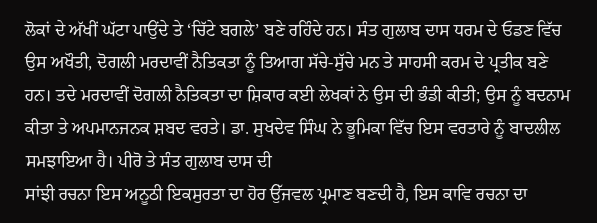ਲੋਕਾਂ ਦੇ ਅੱਖੀਂ ਘੱਟਾ ਪਾਉਂਦੇ ਤੇ ‘ਚਿੱਟੇ ਬਗਲੇ’ ਬਣੇ ਰਹਿੰਦੇ ਹਨ। ਸੰਤ ਗੁਲਾਬ ਦਾਸ ਧਰਮ ਦੇ ਓਡਣ ਵਿੱਚ ਉਸ ਅਖੌਤੀ, ਦੋਗਲੀ ਮਰਦਾਵੀਂ ਨੈਤਿਕਤਾ ਨੂੰ ਤਿਆਗ ਸੱਚੇ-ਸੁੱਚੇ ਮਨ ਤੇ ਸਾਹਸੀ ਕਰਮ ਦੇ ਪ੍ਰਤੀਕ ਬਣੇ ਹਨ। ਤਦੇ ਮਰਦਾਵੀਂ ਦੋਗਲੀ ਨੈਤਿਕਤਾ ਦਾ ਸ਼ਿਕਾਰ ਕਈ ਲੇਖਕਾਂ ਨੇ ਉਸ ਦੀ ਭੰਡੀ ਕੀਤੀ; ਉਸ ਨੂੰ ਬਦਨਾਮ ਕੀਤਾ ਤੇ ਅਪਮਾਨਜਨਕ ਸ਼ਬਦ ਵਰਤੇ। ਡਾ. ਸੁਖਦੇਵ ਸਿੰਘ ਨੇ ਭੂਮਿਕਾ ਵਿੱਚ ਇਸ ਵਰਤਾਰੇ ਨੂੰ ਬਾਦਲੀਲ ਸਮਝਾਇਆ ਹੈ। ਪੀਰੋ ਤੇ ਸੰਤ ਗੁਲਾਬ ਦਾਸ ਦੀ
ਸਾਂਝੀ ਰਚਨਾ ਇਸ ਅਨੂਠੀ ਇਕਸੁਰਤਾ ਦਾ ਹੋਰ ਉੱਜਵਲ ਪ੍ਰਮਾਣ ਬਣਦੀ ਹੈ, ਇਸ ਕਾਵਿ ਰਚਨਾ ਦਾ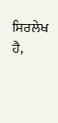ਸਿਰਲੇਖ ਹੈ,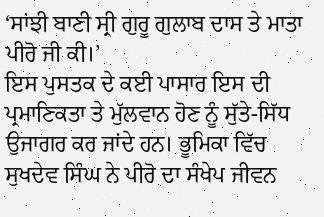‘ਸਾਂਝੀ ਬਾਣੀ ਸ੍ਰੀ ਗੁਰੂ ਗੁਲਾਬ ਦਾਸ ਤੇ ਮਾਤਾ ਪੀਰੋ ਜੀ ਕੀ।’
ਇਸ ਪੁਸਤਕ ਦੇ ਕਈ ਪਾਸਾਰ ਇਸ ਦੀ ਪ੍ਰਮਾਣਿਕਤਾ ਤੇ ਮੁੱਲਵਾਨ ਹੋਣ ਨੂੰ ਸੁੱਤੇ-ਸਿੱਧ ਉਜਾਗਰ ਕਰ ਜਾਂਦੇ ਹਨ। ਭੂਮਿਕਾ ਵਿੱਚ ਸੁਖਦੇਵ ਸਿੰਘ ਨੇ ਪੀਰੋ ਦਾ ਸੰਖੇਪ ਜੀਵਨ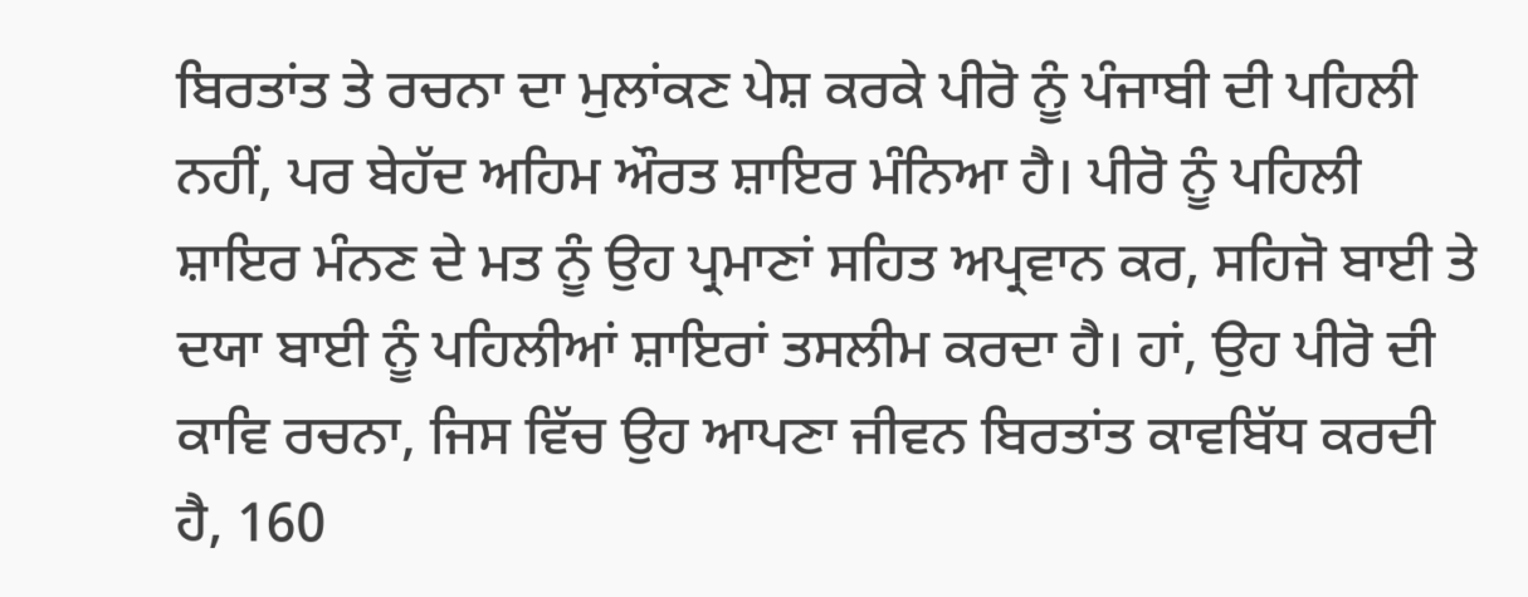ਬਿਰਤਾਂਤ ਤੇ ਰਚਨਾ ਦਾ ਮੁਲਾਂਕਣ ਪੇਸ਼ ਕਰਕੇ ਪੀਰੋ ਨੂੰ ਪੰਜਾਬੀ ਦੀ ਪਹਿਲੀ ਨਹੀਂ, ਪਰ ਬੇਹੱਦ ਅਹਿਮ ਔਰਤ ਸ਼ਾਇਰ ਮੰਨਿਆ ਹੈ। ਪੀਰੋ ਨੂੰ ਪਹਿਲੀ ਸ਼ਾਇਰ ਮੰਨਣ ਦੇ ਮਤ ਨੂੰ ਉਹ ਪ੍ਰਮਾਣਾਂ ਸਹਿਤ ਅਪ੍ਰਵਾਨ ਕਰ, ਸਹਿਜੋ ਬਾਈ ਤੇ ਦਯਾ ਬਾਈ ਨੂੰ ਪਹਿਲੀਆਂ ਸ਼ਾਇਰਾਂ ਤਸਲੀਮ ਕਰਦਾ ਹੈ। ਹਾਂ, ਉਹ ਪੀਰੋ ਦੀ ਕਾਵਿ ਰਚਨਾ, ਜਿਸ ਵਿੱਚ ਉਹ ਆਪਣਾ ਜੀਵਨ ਬਿਰਤਾਂਤ ਕਾਵਬਿੱਧ ਕਰਦੀ ਹੈ, 160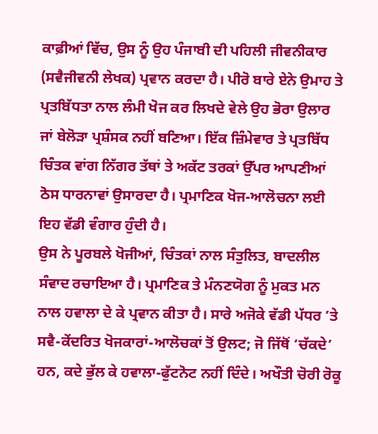ਕਾਫ਼ੀਆਂ ਵਿੱਚ, ਉਸ ਨੂੰ ਉਹ ਪੰਜਾਬੀ ਦੀ ਪਹਿਲੀ ਜੀਵਨੀਕਾਰ (ਸਵੈਜੀਵਨੀ ਲੇਖਕ) ਪ੍ਰਵਾਨ ਕਰਦਾ ਹੈ। ਪੀਰੋ ਬਾਰੇ ਏਨੇ ਉਮਾਹ ਤੇ ਪ੍ਰਤਬਿੱਧਤਾ ਨਾਲ ਲੰਮੀ ਖੋਜ ਕਰ ਲਿਖਦੇ ਵੇਲੇ ਉਹ ਭੋਰਾ ਉਲਾਰ ਜਾਂ ਬੇਲੋੜਾ ਪ੍ਰਸ਼ੰਸਕ ਨਹੀਂ ਬਣਿਆ। ਇੱਕ ਜ਼ਿੰਮੇਵਾਰ ਤੇ ਪ੍ਰਤਬਿੱਧ ਚਿੰਤਕ ਵਾਂਗ ਨਿੱਗਰ ਤੱਥਾਂ ਤੇ ਅਕੱਟ ਤਰਕਾਂ ਉੱਪਰ ਆਪਣੀਆਂ ਠੋਸ ਧਾਰਨਾਵਾਂ ਉਸਾਰਦਾ ਹੈ। ਪ੍ਰਮਾਣਿਕ ਖੋਜ-ਆਲੋਚਨਾ ਲਈ ਇਹ ਵੱਡੀ ਵੰਗਾਰ ਹੁੰਦੀ ਹੈ।
ਉਸ ਨੇ ਪੂਰਬਲੇ ਖੋਜੀਆਂ, ਚਿੰਤਕਾਂ ਨਾਲ ਸੰਤੁਲਿਤ, ਬਾਦਲੀਲ ਸੰਵਾਦ ਰਚਾਇਆ ਹੈ। ਪ੍ਰਮਾਣਿਕ ਤੇ ਮੰਨਣਯੋਗ ਨੂੰ ਮੁਕਤ ਮਨ ਨਾਲ ਹਵਾਲਾ ਦੇ ਕੇ ਪ੍ਰਵਾਨ ਕੀਤਾ ਹੈ। ਸਾਰੇ ਅਜੋਕੇ ਵੱਡੀ ਪੱਧਰ ’ਤੇ ਸਵੈ-ਕੇਂਦਰਿਤ ਖੋਜਕਾਰਾਂ-ਆਲੋਚਕਾਂ ਤੋਂ ਉਲਟ; ਜੋ ਜਿੱਥੋਂ ‘ਚੱਕਦੇ’ ਹਨ, ਕਦੇ ਭੁੱਲ ਕੇ ਹਵਾਲਾ-ਫੁੱਟਨੋਟ ਨਹੀਂ ਦਿੰਦੇ। ਅਖੌਤੀ ਚੋਰੀ ਰੋਕੂ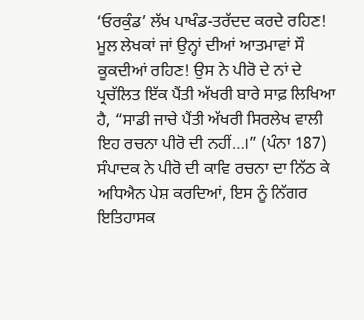‘ਓਰਕੁੰਡ’ ਲੱਖ ਪਾਖੰਡ-ਤਰੱਦਦ ਕਰਦੇ ਰਹਿਣ! ਮੂਲ ਲੇਖਕਾਂ ਜਾਂ ਉਨ੍ਹਾਂ ਦੀਆਂ ਆਤਮਾਵਾਂ ਸੌ ਕੂਕਦੀਆਂ ਰਹਿਣ! ਉਸ ਨੇ ਪੀਰੋ ਦੇ ਨਾਂ ਦੇ ਪ੍ਰਚੱਲਿਤ ਇੱਕ ਪੈਂਤੀ ਅੱਖਰੀ ਬਾਰੇ ਸਾਫ਼ ਲਿਖਿਆ ਹੈ, “ਸਾਡੀ ਜਾਚੇ ਪੈਂਤੀ ਅੱਖਰੀ ਸਿਰਲੇਖ ਵਾਲੀ ਇਹ ਰਚਨਾ ਪੀਰੋ ਦੀ ਨਹੀਂ…।” (ਪੰਨਾ 187)
ਸੰਪਾਦਕ ਨੇ ਪੀਰੋ ਦੀ ਕਾਵਿ ਰਚਨਾ ਦਾ ਨਿੱਠ ਕੇ ਅਧਿਐਨ ਪੇਸ਼ ਕਰਦਿਆਂ, ਇਸ ਨੂੰ ਨਿੱਗਰ ਇਤਿਹਾਸਕ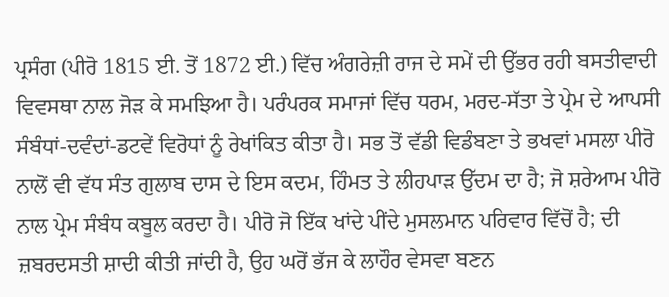ਪ੍ਰਸੰਗ (ਪੀਰੋ 1815 ਈ. ਤੋਂ 1872 ਈ.) ਵਿੱਚ ਅੰਗਰੇਜ਼ੀ ਰਾਜ ਦੇ ਸਮੇਂ ਦੀ ਉੱਭਰ ਰਹੀ ਬਸਤੀਵਾਦੀ ਵਿਵਸਥਾ ਨਾਲ ਜੋੜ ਕੇ ਸਮਝਿਆ ਹੈ। ਪਰੰਪਰਕ ਸਮਾਜਾਂ ਵਿੱਚ ਧਰਮ, ਮਰਦ-ਸੱਤਾ ਤੇ ਪ੍ਰੇਮ ਦੇ ਆਪਸੀ ਸੰਬੰਧਾਂ-ਦਵੰਦਾਂ-ਡਟਵੇਂ ਵਿਰੋਧਾਂ ਨੂੰ ਰੇਖਾਂਕਿਤ ਕੀਤਾ ਹੈ। ਸਭ ਤੋਂ ਵੱਡੀ ਵਿਡੰਬਣਾ ਤੇ ਭਖਵਾਂ ਮਸਲਾ ਪੀਰੋ ਨਾਲੋਂ ਵੀ ਵੱਧ ਸੰਤ ਗੁਲਾਬ ਦਾਸ ਦੇ ਇਸ ਕਦਮ, ਹਿੰਮਤ ਤੇ ਲੀਹਪਾੜ ਉੱਦਮ ਦਾ ਹੈ; ਜੋ ਸ਼ਰੇਆਮ ਪੀਰੋ ਨਾਲ ਪ੍ਰੇਮ ਸੰਬੰਧ ਕਬੂਲ ਕਰਦਾ ਹੈ। ਪੀਰੋ ਜੋ ਇੱਕ ਖਾਂਦੇ ਪੀਂਦੇ ਮੁਸਲਮਾਨ ਪਰਿਵਾਰ ਵਿੱਚੋਂ ਹੈ; ਦੀ ਜ਼ਬਰਦਸਤੀ ਸ਼ਾਦੀ ਕੀਤੀ ਜਾਂਦੀ ਹੈ, ਉਹ ਘਰੋਂ ਭੱਜ ਕੇ ਲਾਹੌਰ ਵੇਸਵਾ ਬਣਨ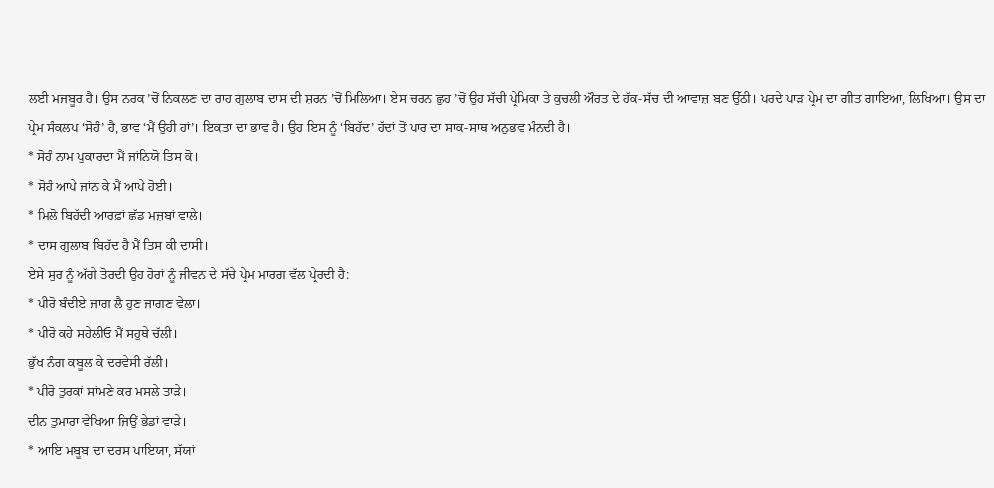ਲਈ ਮਜਬੂਰ ਹੈ। ਉਸ ਨਰਕ ’ਚੋਂ ਨਿਕਲਣ ਦਾ ਰਾਹ ਗੁਲਾਬ ਦਾਸ ਦੀ ਸ਼ਰਨ ’ਚੋਂ ਮਿਲਿਆ। ਏਸ ਚਰਨ ਛੁਹ ’ਚੋਂ ਉਹ ਸੱਚੀ ਪ੍ਰੇਮਿਕਾ ਤੇ ਕੁਚਲੀ ਔਰਤ ਦੇ ਹੱਕ-ਸੱਚ ਦੀ ਆਵਾਜ਼ ਬਣ ਉੱਠੀ। ਪਰਦੇ ਪਾੜ ਪ੍ਰੇਮ ਦਾ ਗੀਤ ਗਾਇਆ, ਲਿਖਿਆ। ਉਸ ਦਾ ਪ੍ਰੇਮ ਸੰਕਲਪ ‘ਸੋਹੰ’ ਹੈ, ਭਾਵ ‘ਮੈਂ ਉਹੀ ਹਾਂ’। ਇਕਤਾ ਦਾ ਭਾਵ ਹੈ। ਉਹ ਇਸ ਨੂੰ ‘ਬਿਹੱਦ’ ਹੱਦਾਂ ਤੋਂ ਪਾਰ ਦਾ ਸਾਕ-ਸਾਥ ਅਨੁਭਵ ਮੰਨਦੀ ਹੈ।
* ਸੋਹੰ ਨਾਮ ਪੁਕਾਰਦਾ ਮੈਂ ਜਾਂਨਿਯੋ ਤਿਸ ਕੋ।
* ਸੋਹੰ ਆਪੇ ਜਾਂਨ ਕੇ ਮੈਂ ਆਪੇ ਹੋਈ।
* ਮਿਲੋ ਬਿਹੱਦੀ ਆਰਫ਼ਾਂ ਛੱਡ ਮਜ਼ਬਾਂ ਵਾਲੇ।
* ਦਾਸ ਗੁਲਾਬ ਬਿਹੱਦ ਹੈ ਮੈਂ ਤਿਸ ਕੀ ਦਾਸੀ।
ਏਸੇ ਸੁਰ ਨੂੰ ਅੱਗੇ ਤੋਰਦੀ ਉਹ ਹੋਰਾਂ ਨੂੰ ਜੀਵਨ ਦੇ ਸੱਚੇ ਪ੍ਰੇਮ ਮਾਰਗ ਵੱਲ ਪ੍ਰੇਰਦੀ ਹੈ:
* ਪੀਰੋ ਬੰਦੀਏ ਜਾਗ ਲੈ ਹੁਣ ਜਾਗਣ ਵੇਲਾ।
* ਪੀਰੋ ਕਹੇ ਸਹੇਲੀਓ ਮੈਂ ਸਹੁਥੇ ਚੱਲੀ।
ਭੁੱਖ ਨੰਗ ਕਬੂਲ ਕੇ ਦਰਵੇਸੀ ਰੱਲੀ।
* ਪੀਰੋ ਤੁਰਕਾਂ ਸਾਂਮਣੇ ਕਰ ਮਸਲੇ ਤਾੜੇ।
ਦੀਨ ਤੁਮਾਰਾ ਵੇਖਿਆ ਜਿਉਂ ਭੇਡਾਂ ਵਾੜੇ।
* ਆਇ ਮਬੂਬ ਦਾ ਦਰਸ ਪਾਇਯਾ, ਸੱਯਾਂ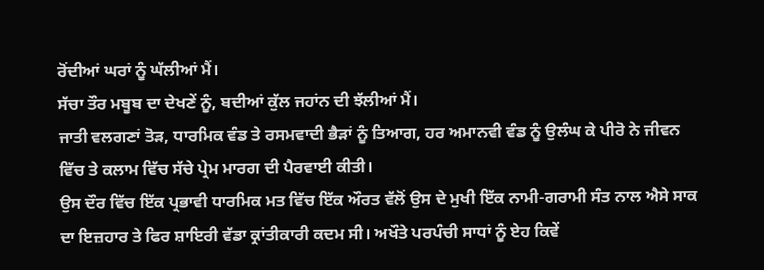ਰੋਂਦੀਆਂ ਘਰਾਂ ਨੂੰ ਘੱਲੀਆਂ ਮੈਂ।
ਸੱਚਾ ਤੌਰ ਮਬੂਬ ਦਾ ਦੇਖਣੇਂ ਨੂੰ, ਬਦੀਆਂ ਕੁੱਲ ਜਹਾਂਨ ਦੀ ਝੱਲੀਆਂ ਮੈਂ।
ਜਾਤੀ ਵਲਗਣਾਂ ਤੋੜ, ਧਾਰਮਿਕ ਵੰਡ ਤੇ ਰਸਮਵਾਦੀ ਭੈੜਾਂ ਨੂੰ ਤਿਆਗ, ਹਰ ਅਮਾਨਵੀ ਵੰਡ ਨੂੰ ਉਲੰਘ ਕੇ ਪੀਰੋ ਨੇ ਜੀਵਨ ਵਿੱਚ ਤੇ ਕਲਾਮ ਵਿੱਚ ਸੱਚੇ ਪ੍ਰੇਮ ਮਾਰਗ ਦੀ ਪੈਰਵਾਈ ਕੀਤੀ।
ਉਸ ਦੌਰ ਵਿੱਚ ਇੱਕ ਪ੍ਰਭਾਵੀ ਧਾਰਮਿਕ ਮਤ ਵਿੱਚ ਇੱਕ ਔਰਤ ਵੱਲੋਂ ਉਸ ਦੇ ਮੁਖੀ ਇੱਕ ਨਾਮੀ-ਗਰਾਮੀ ਸੰਤ ਨਾਲ ਐਸੇ ਸਾਕ ਦਾ ਇਜ਼ਹਾਰ ਤੇ ਫਿਰ ਸ਼ਾਇਰੀ ਵੱਡਾ ਕ੍ਰਾਂਤੀਕਾਰੀ ਕਦਮ ਸੀ। ਅਖੌਤੇ ਪਰਪੰਚੀ ਸਾਧਾਂ ਨੂੰ ਏਹ ਕਿਵੇਂ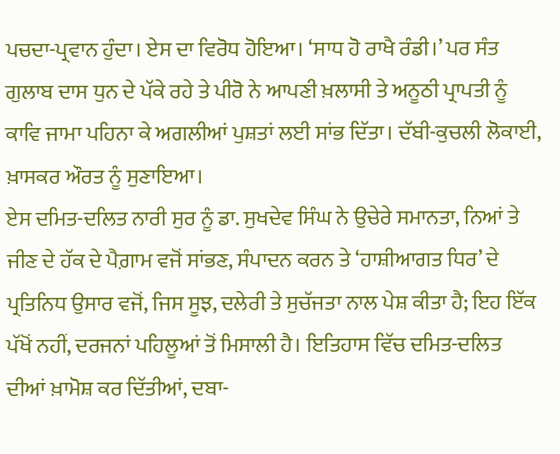ਪਚਦਾ-ਪ੍ਰਵਾਨ ਹੁੰਦਾ। ਏਸ ਦਾ ਵਿਰੋਧ ਹੋਇਆ। ‘ਸਾਧ ਹੋ ਰਾਖੈ ਰੰਡੀ।’ ਪਰ ਸੰਤ ਗੁਲਾਬ ਦਾਸ ਧੁਨ ਦੇ ਪੱਕੇ ਰਹੇ ਤੇ ਪੀਰੋ ਨੇ ਆਪਣੀ ਖ਼ਲਾਸੀ ਤੇ ਅਨੂਠੀ ਪ੍ਰਾਪਤੀ ਨੂੰ ਕਾਵਿ ਜਾਮਾ ਪਹਿਨਾ ਕੇ ਅਗਲੀਆਂ ਪੁਸ਼ਤਾਂ ਲਈ ਸਾਂਭ ਦਿੱਤਾ। ਦੱਬੀ-ਕੁਚਲੀ ਲੋਕਾਈ, ਖ਼ਾਸਕਰ ਔਰਤ ਨੂੰ ਸੁਣਾਇਆ।
ਏਸ ਦਮਿਤ-ਦਲਿਤ ਨਾਰੀ ਸੁਰ ਨੂੰ ਡਾ. ਸੁਖਦੇਵ ਸਿੰਘ ਨੇ ਉਚੇਰੇ ਸਮਾਨਤਾ, ਨਿਆਂ ਤੇ ਜੀਣ ਦੇ ਹੱਕ ਦੇ ਪੈਗ਼ਾਮ ਵਜੋਂ ਸਾਂਭਣ, ਸੰਪਾਦਨ ਕਰਨ ਤੇ ‘ਹਾਸ਼ੀਆਗਤ ਧਿਰ’ ਦੇ ਪ੍ਰਤਿਨਿਧ ਉਸਾਰ ਵਜੋਂ, ਜਿਸ ਸੂਝ, ਦਲੇਰੀ ਤੇ ਸੁਚੱਜਤਾ ਨਾਲ ਪੇਸ਼ ਕੀਤਾ ਹੈ; ਇਹ ਇੱਕ ਪੱਖੋਂ ਨਹੀਂ, ਦਰਜਨਾਂ ਪਹਿਲੂਆਂ ਤੋਂ ਮਿਸਾਲੀ ਹੈ। ਇਤਿਹਾਸ ਵਿੱਚ ਦਮਿਤ-ਦਲਿਤ ਦੀਆਂ ਖ਼ਾਮੋਸ਼ ਕਰ ਦਿੱਤੀਆਂ, ਦਬਾ-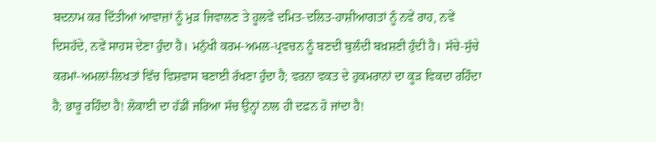ਬਦਨਾਮ ਕਰ ਦਿੱਤੀਆਂ ਆਵਾਜ਼ਾਂ ਨੂੰ ਮੁੜ ਜਿਵਾਲਣ ਤੇ ਹੂਲਵੇਂ ਦਮਿਤ-ਦਲਿਤ-ਹਾਸ਼ੀਆਗਤਾਂ ਨੂੰ ਨਵੇਂ ਰਾਹ, ਨਵੇਂ ਦਿਸਹੱਦੇ, ਨਵੇਂ ਸਾਹਸ ਦੇਣਾ ਹੁੰਦਾ ਹੈ। ਮਨੁੱਖੀ ਕਰਮ-ਅਮਲ-ਪ੍ਰਵਚਨ ਨੂੰ ਬਣਦੀ ਬੁਲੰਦੀ ਬਖ਼ਸ਼ਣੀ ਹੁੰਦੀ ਹੈ। ਸੱਚੇ-ਸੁੱਚੇ ਕਰਮਾਂ-ਅਮਲਾਂ-ਲਿਖਤਾਂ ਵਿੱਚ ਵਿਸ਼ਵਾਸ ਬਣਾਈ ਰੱਖਣਾ ਹੁੰਦਾ ਹੈ; ਵਰਨਾ ਵਕਤ ਦੇ ਹੁਕਮਰਾਨਾਂ ਦਾ ਕੂੜ ਵਿਕਦਾ ਰਹਿੰਦਾ ਹੈ; ਭਾਰੂ ਰਹਿੰਦਾ ਹੈ! ਲੋਕਾਈ ਦਾ ਹੱਡੀਂ ਜਰਿਆ ਸੱਚ ਉਨ੍ਹਾਂ ਨਾਲ ਹੀ ਦਫ਼ਨ ਹੋ ਜਾਂਦਾ ਹੈ!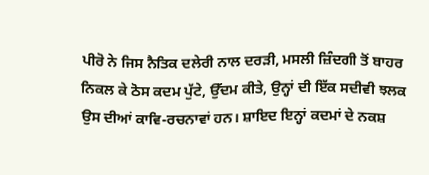ਪੀਰੋ ਨੇ ਜਿਸ ਨੈਤਿਕ ਦਲੇਰੀ ਨਾਲ ਦਰੜੀ, ਮਸਲੀ ਜ਼ਿੰਦਗੀ ਤੋਂ ਬਾਹਰ ਨਿਕਲ ਕੇ ਠੋਸ ਕਦਮ ਪੁੱਟੇ, ਉੱਦਮ ਕੀਤੇ, ਉਨ੍ਹਾਂ ਦੀ ਇੱਕ ਸਦੀਵੀ ਝਲਕ ਉਸ ਦੀਆਂ ਕਾਵਿ-ਰਚਨਾਵਾਂ ਹਨ। ਸ਼ਾਇਦ ਇਨ੍ਹਾਂ ਕਦਮਾਂ ਦੇ ਨਕਸ਼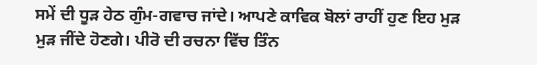ਸਮੇਂ ਦੀ ਧੂੜ ਹੇਠ ਗੁੰਮ-ਗਵਾਚ ਜਾਂਦੇ। ਆਪਣੇ ਕਾਵਿਕ ਬੋਲਾਂ ਰਾਹੀਂ ਹੁਣ ਇਹ ਮੁੜ ਮੁੜ ਜੀਂਦੇ ਹੋਣਗੇ। ਪੀਰੋ ਦੀ ਰਚਨਾ ਵਿੱਚ ਤਿੰਨ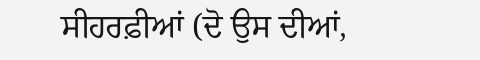ਸੀਹਰਫ਼ੀਆਂ (ਦੋ ਉਸ ਦੀਆਂ,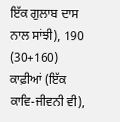ਇੱਕ ਗੁਲਾਬ ਦਾਸ ਨਾਲ ਸਾਂਝੀ), 190 (30+160) ਕਾਫ਼ੀਆਂ (ਇੱਕ ਕਾਵਿ-ਜੀਵਨੀ ਵੀ),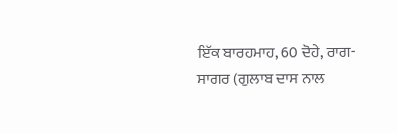ਇੱਕ ਬਾਰਹਮਾਹ, 60 ਦੋਹੇ, ਰਾਗ-ਸਾਗਰ (ਗੁਲਾਬ ਦਾਸ ਨਾਲ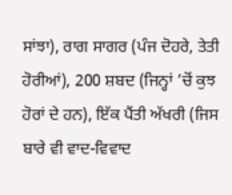ਸਾਂਝਾ), ਰਾਗ ਸਾਗਰ (ਪੰਜ ਦੋਹਰੇ, ਤੇਤੀ ਹੋਰੀਆਂ), 200 ਸ਼ਬਦ (ਜਿਨ੍ਹਾਂ ’ਚੋਂ ਕੁਝ ਹੋਰਾਂ ਦੇ ਹਨ), ਇੱਕ ਪੈਂਤੀ ਅੱਖਰੀ (ਜਿਸ ਬਾਰੇ ਵੀ ਵਾਦ-ਵਿਵਾਦ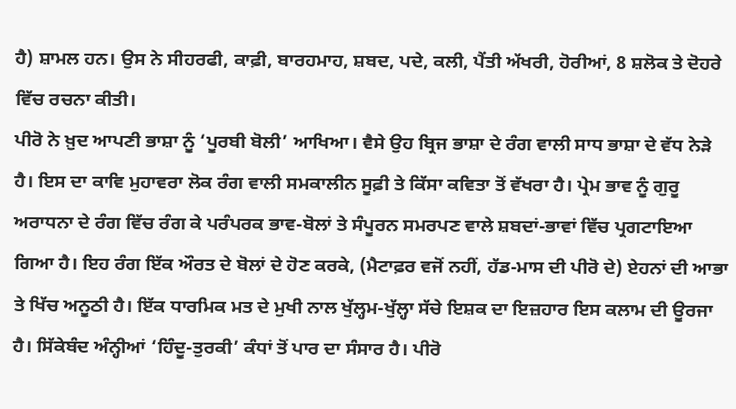ਹੈ) ਸ਼ਾਮਲ ਹਨ। ਉਸ ਨੇ ਸੀਹਰਫੀ, ਕਾਫ਼ੀ, ਬਾਰਹਮਾਹ, ਸ਼ਬਦ, ਪਦੇ, ਕਲੀ, ਪੈਂਤੀ ਅੱਖਰੀ, ਹੋਰੀਆਂ, 8 ਸ਼ਲੋਕ ਤੇ ਦੋਹਰੇ ਵਿੱਚ ਰਚਨਾ ਕੀਤੀ।
ਪੀਰੋ ਨੇ ਖ਼ੁਦ ਆਪਣੀ ਭਾਸ਼ਾ ਨੂੰ ‘ਪੂਰਬੀ ਬੋਲੀ’ ਆਖਿਆ। ਵੈਸੇ ਉਹ ਬ੍ਰਿਜ ਭਾਸ਼ਾ ਦੇ ਰੰਗ ਵਾਲੀ ਸਾਧ ਭਾਸ਼ਾ ਦੇ ਵੱਧ ਨੇੜੇ ਹੈ। ਇਸ ਦਾ ਕਾਵਿ ਮੁਹਾਵਰਾ ਲੋਕ ਰੰਗ ਵਾਲੀ ਸਮਕਾਲੀਨ ਸੂਫ਼ੀ ਤੇ ਕਿੱਸਾ ਕਵਿਤਾ ਤੋਂ ਵੱਖਰਾ ਹੈ। ਪ੍ਰੇਮ ਭਾਵ ਨੂੰ ਗੁਰੂ ਅਰਾਧਨਾ ਦੇ ਰੰਗ ਵਿੱਚ ਰੰਗ ਕੇ ਪਰੰਪਰਕ ਭਾਵ-ਬੋਲਾਂ ਤੇ ਸੰਪੂਰਨ ਸਮਰਪਣ ਵਾਲੇ ਸ਼ਬਦਾਂ-ਭਾਵਾਂ ਵਿੱਚ ਪ੍ਰਗਟਾਇਆ ਗਿਆ ਹੈ। ਇਹ ਰੰਗ ਇੱਕ ਔਰਤ ਦੇ ਬੋਲਾਂ ਦੇ ਹੋਣ ਕਰਕੇ, (ਮੈਟਾਫ਼ਰ ਵਜੋਂ ਨਹੀਂ, ਹੱਡ-ਮਾਸ ਦੀ ਪੀਰੋ ਦੇ) ਏਹਨਾਂ ਦੀ ਆਭਾ ਤੇ ਖਿੱਚ ਅਨੂਠੀ ਹੈ। ਇੱਕ ਧਾਰਮਿਕ ਮਤ ਦੇ ਮੁਖੀ ਨਾਲ ਖੁੱਲ੍ਹਮ-ਖੁੱਲ੍ਹਾ ਸੱਚੇ ਇਸ਼ਕ ਦਾ ਇਜ਼ਹਾਰ ਇਸ ਕਲਾਮ ਦੀ ਊਰਜਾ ਹੈ। ਸਿੱਕੇਬੰਦ ਅੰਨ੍ਹੀਆਂ ‘ਹਿੰਦੂ-ਤੁਰਕੀ’ ਕੰਧਾਂ ਤੋਂ ਪਾਰ ਦਾ ਸੰਸਾਰ ਹੈ। ਪੀਰੋ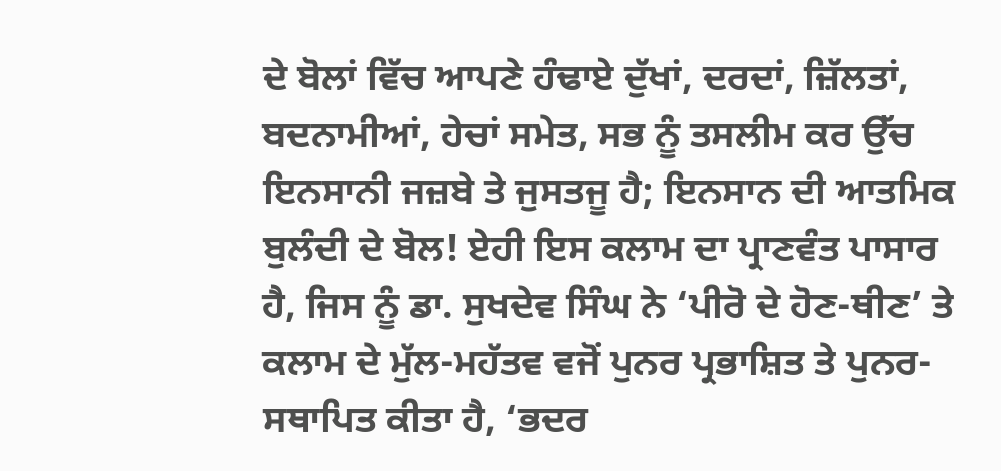ਦੇ ਬੋਲਾਂ ਵਿੱਚ ਆਪਣੇ ਹੰਢਾਏ ਦੁੱਖਾਂ, ਦਰਦਾਂ, ਜ਼ਿੱਲਤਾਂ, ਬਦਨਾਮੀਆਂ, ਹੇਚਾਂ ਸਮੇਤ, ਸਭ ਨੂੰ ਤਸਲੀਮ ਕਰ ਉੱਚ ਇਨਸਾਨੀ ਜਜ਼ਬੇ ਤੇ ਜੁਸਤਜੂ ਹੈ; ਇਨਸਾਨ ਦੀ ਆਤਮਿਕ ਬੁਲੰਦੀ ਦੇ ਬੋਲ! ਏਹੀ ਇਸ ਕਲਾਮ ਦਾ ਪ੍ਰਾਣਵੰਤ ਪਾਸਾਰ ਹੈ, ਜਿਸ ਨੂੰ ਡਾ. ਸੁਖਦੇਵ ਸਿੰਘ ਨੇ ‘ਪੀਰੋ ਦੇ ਹੋਣ-ਥੀਣ’ ਤੇ ਕਲਾਮ ਦੇ ਮੁੱਲ-ਮਹੱਤਵ ਵਜੋਂ ਪੁਨਰ ਪ੍ਰਭਾਸ਼ਿਤ ਤੇ ਪੁਨਰ-ਸਥਾਪਿਤ ਕੀਤਾ ਹੈ, ‘ਭਦਰ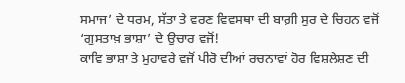ਸਮਾਜ’ ਦੇ ਧਰਮ, ਸੱਤਾ ਤੇ ਵਰਣ ਵਿਵਸਥਾ ਦੀ ਬਾਗ਼ੀ ਸੁਰ ਦੇ ਚਿਹਨ ਵਜੋਂ ‘ਗੁਸਤਾਖ਼ ਭਾਸ਼ਾ’ ਦੇ ਉਚਾਰ ਵਜੋਂ!
ਕਾਵਿ ਭਾਸ਼ਾ ਤੇ ਮੁਹਾਵਰੇ ਵਜੋਂ ਪੀਰੋ ਦੀਆਂ ਰਚਨਾਵਾਂ ਹੋਰ ਵਿਸ਼ਲੇਸ਼ਣ ਦੀ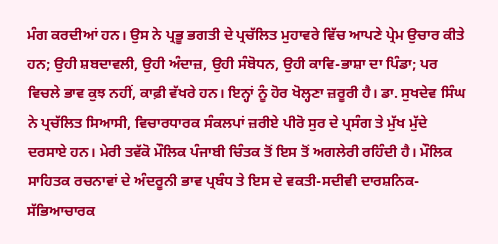ਮੰਗ ਕਰਦੀਆਂ ਹਨ। ਉਸ ਨੇ ਪ੍ਰਭੂ ਭਗਤੀ ਦੇ ਪ੍ਰਚੱਲਿਤ ਮੁਹਾਵਰੇ ਵਿੱਚ ਆਪਣੇ ਪ੍ਰੇਮ ਉਚਾਰ ਕੀਤੇ ਹਨ; ਉਹੀ ਸ਼ਬਦਾਵਲੀ, ਉਹੀ ਅੰਦਾਜ਼, ਉਹੀ ਸੰਬੋਧਨ, ਉਹੀ ਕਾਵਿ-ਭਾਸ਼ਾ ਦਾ ਪਿੰਡਾ; ਪਰ ਵਿਚਲੇ ਭਾਵ ਕੁਝ ਨਹੀਂ, ਕਾਫ਼ੀ ਵੱਖਰੇ ਹਨ। ਇਨ੍ਹਾਂ ਨੂੰ ਹੋਰ ਖੋਲ੍ਹਣਾ ਜ਼ਰੂਰੀ ਹੈ। ਡਾ. ਸੁਖਦੇਵ ਸਿੰਘ ਨੇ ਪ੍ਰਚੱਲਿਤ ਸਿਆਸੀ, ਵਿਚਾਰਧਾਰਕ ਸੰਕਲਪਾਂ ਜ਼ਰੀਏ ਪੀਰੋ ਸੁਰ ਦੇ ਪ੍ਰਸੰਗ ਤੇ ਮੁੱਖ ਮੁੱਦੇ ਦਰਸਾਏ ਹਨ। ਮੇਰੀ ਤਵੱਕੋ ਮੌਲਿਕ ਪੰਜਾਬੀ ਚਿੰਤਕ ਤੋਂ ਇਸ ਤੋਂ ਅਗਲੇਰੀ ਰਹਿੰਦੀ ਹੈ। ਮੌਲਿਕ ਸਾਹਿਤਕ ਰਚਨਾਵਾਂ ਦੇ ਅੰਦਰੂਨੀ ਭਾਵ ਪ੍ਰਬੰਧ ਤੇ ਇਸ ਦੇ ਵਕਤੀ-ਸਦੀਵੀ ਦਾਰਸ਼ਨਿਕ-ਸੱਭਿਆਚਾਰਕ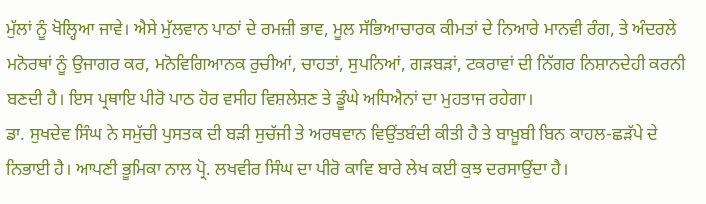ਮੁੱਲਾਂ ਨੂੰ ਖੋਲ੍ਹਿਆ ਜਾਵੇ। ਐਸੇ ਮੁੱਲਵਾਨ ਪਾਠਾਂ ਦੇ ਰਮਜ਼ੀ ਭਾਵ, ਮੂਲ ਸੱਭਿਆਚਾਰਕ ਕੀਮਤਾਂ ਦੇ ਨਿਆਰੇ ਮਾਨਵੀ ਰੰਗ, ਤੇ ਅੰਦਰਲੇ ਮਨੋਰਥਾਂ ਨੂੰ ਉਜਾਗਰ ਕਰ, ਮਨੋਵਿਗਿਆਨਕ ਰੁਚੀਆਂ, ਚਾਹਤਾਂ, ਸੁਪਨਿਆਂ, ਗੜਬੜਾਂ, ਟਕਰਾਵਾਂ ਦੀ ਨਿੱਗਰ ਨਿਸ਼ਾਨਦੇਹੀ ਕਰਨੀ ਬਣਦੀ ਹੈ। ਇਸ ਪ੍ਰਥਾਇ ਪੀਰੋ ਪਾਠ ਹੋਰ ਵਸੀਹ ਵਿਸ਼ਲੇਸ਼ਣ ਤੇ ਡੂੰਘੇ ਅਧਿਐਨਾਂ ਦਾ ਮੁਹਤਾਜ ਰਹੇਗਾ।
ਡਾ. ਸੁਖਦੇਵ ਸਿੰਘ ਨੇ ਸਮੁੱਚੀ ਪੁਸਤਕ ਦੀ ਬੜੀ ਸੁਚੱਜੀ ਤੇ ਅਰਥਵਾਨ ਵਿਉਂਤਬੰਦੀ ਕੀਤੀ ਹੈ ਤੇ ਬਾਖ਼ੂਬੀ ਬਿਨ ਕਾਹਲ-ਛੜੱਪੇ ਦੇ ਨਿਭਾਈ ਹੈ। ਆਪਣੀ ਭੂਮਿਕਾ ਨਾਲ ਪ੍ਰੋ. ਲਖਵੀਰ ਸਿੰਘ ਦਾ ਪੀਰੋ ਕਾਵਿ ਬਾਰੇ ਲੇਖ ਕਈ ਕੁਝ ਦਰਸਾਉਂਦਾ ਹੈ।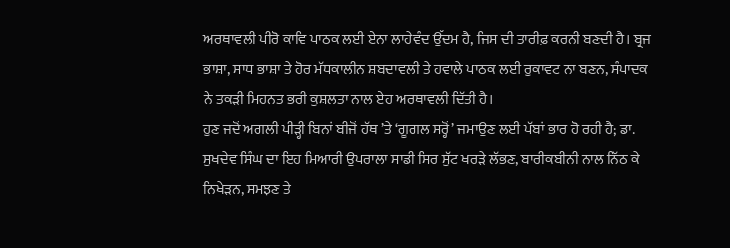ਅਰਥਾਵਲੀ ਪੀਰੋ ਕਾਵਿ ਪਾਠਕ ਲਈ ਏਨਾ ਲਾਹੇਵੰਦ ਉੱਦਮ ਹੈ, ਜਿਸ ਦੀ ਤਾਰੀਫ਼ ਕਰਨੀ ਬਣਦੀ ਹੈ। ਬ੍ਰਜ ਭਾਸ਼ਾ, ਸਾਧ ਭਾਸ਼ਾ ਤੇ ਹੋਰ ਮੱਧਕਾਲੀਨ ਸ਼ਬਦਾਵਲੀ ਤੇ ਹਵਾਲੇ ਪਾਠਕ ਲਈ ਰੁਕਾਵਟ ਨਾ ਬਣਨ, ਸੰਪਾਦਕ ਨੇ ਤਕੜੀ ਮਿਹਨਤ ਭਰੀ ਕੁਸ਼ਲਤਾ ਨਾਲ ਏਹ ਅਰਥਾਵਲੀ ਦਿੱਤੀ ਹੈ।
ਹੁਣ ਜਦੋਂ ਅਗਲੀ ਪੀੜ੍ਹੀ ਬਿਨਾਂ ਬੀਜੋਂ ਹੱਥ ’ਤੇ ‘ਗੂਗਲ ਸਰ੍ਹੋਂ’ ਜਮਾਉਣ ਲਈ ਪੱਬਾਂ ਭਾਰ ਹੋ ਰਹੀ ਹੈ; ਡਾ. ਸੁਖਦੇਵ ਸਿੰਘ ਦਾ ਇਹ ਮਿਆਰੀ ਉਪਰਾਲਾ ਸਾਡੀ ਸਿਰ ਸੁੱਟ ਖਰੜੇ ਲੱਭਣ, ਬਾਰੀਕਬੀਨੀ ਨਾਲ ਨਿੱਠ ਕੇ ਨਿਖੇੜਨ, ਸਮਝਣ ਤੇ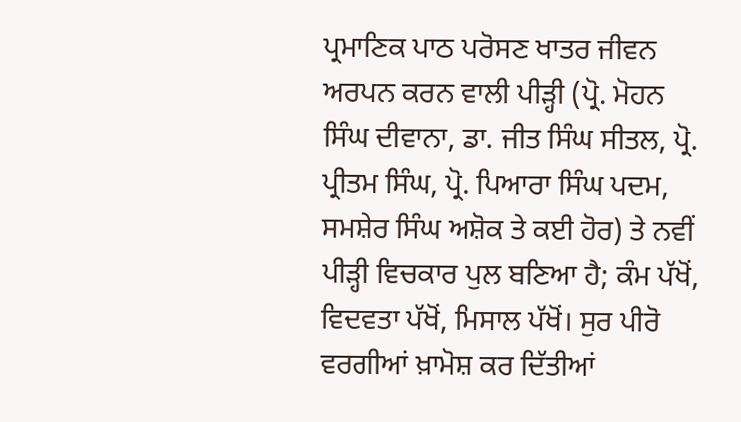ਪ੍ਰਮਾਣਿਕ ਪਾਠ ਪਰੋਸਣ ਖਾਤਰ ਜੀਵਨ ਅਰਪਨ ਕਰਨ ਵਾਲੀ ਪੀੜ੍ਹੀ (ਪ੍ਰੋ. ਮੋਹਨ ਸਿੰਘ ਦੀਵਾਨਾ, ਡਾ. ਜੀਤ ਸਿੰਘ ਸੀਤਲ, ਪ੍ਰੋ. ਪ੍ਰੀਤਮ ਸਿੰਘ, ਪ੍ਰੋ. ਪਿਆਰਾ ਸਿੰਘ ਪਦਮ, ਸਮਸ਼ੇਰ ਸਿੰਘ ਅਸ਼ੋਕ ਤੇ ਕਈ ਹੋਰ) ਤੇ ਨਵੀਂ ਪੀੜ੍ਹੀ ਵਿਚਕਾਰ ਪੁਲ ਬਣਿਆ ਹੈ; ਕੰਮ ਪੱਖੋਂ, ਵਿਦਵਤਾ ਪੱਖੋਂ, ਮਿਸਾਲ ਪੱਖੋਂ। ਸੁਰ ਪੀਰੋ ਵਰਗੀਆਂ ਖ਼ਾਮੋਸ਼ ਕਰ ਦਿੱਤੀਆਂ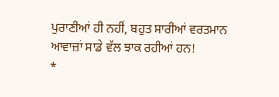ਪੁਰਾਣੀਆਂ ਹੀ ਨਹੀਂ, ਬਹੁਤ ਸਾਰੀਆਂ ਵਰਤਮਾਨ ਆਵਾਜ਼ਾਂ ਸਾਡੇ ਵੱਲ ਝਾਕ ਰਹੀਆਂ ਹਨ!
*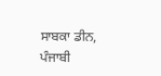ਸਾਬਕਾ ਡੀਨ, ਪੰਜਾਬੀ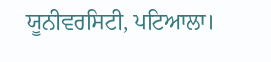ਯੂਨੀਵਰਸਿਟੀ, ਪਟਿਆਲਾ।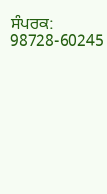ਸੰਪਰਕ: 98728-60245